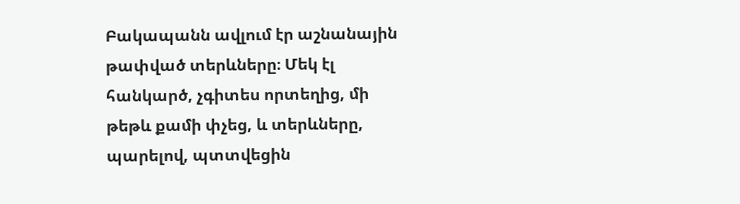Բակապանն ավլում էր աշնանային թափված տերևները։ Մեկ էլ հանկարծ, չգիտես որտեղից, մի թեթև քամի փչեց, և տերևները, պարելով, պտտվեցին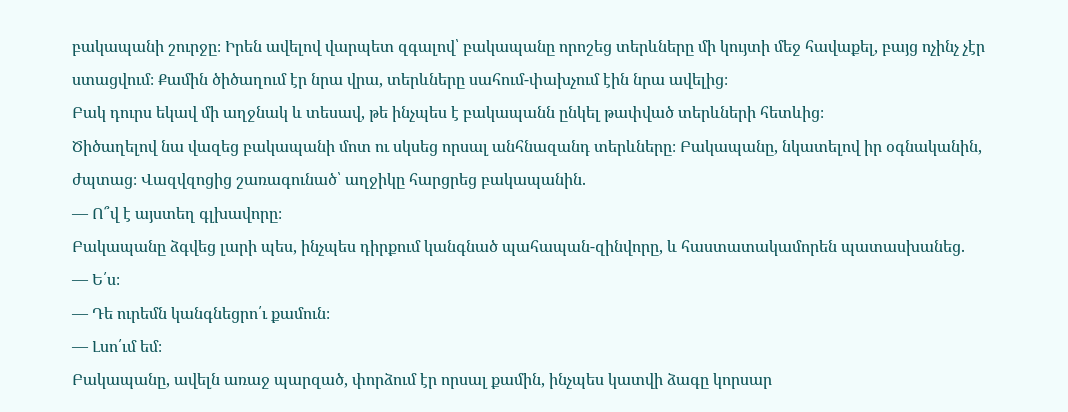բակապանի շուրջը։ Իրեն ավելով վարպետ զգալով՝ բակապանը որոշեց տերևները մի կույտի մեջ հավաքել, բայց ոչինչ չէր ստացվում։ Քամին ծիծաղում էր նրա վրա, տերևները սահում-փախչում էին նրա ավելից։
Բակ դուրս եկավ մի աղջնակ և տեսավ, թե ինչպես է բակապանն ընկել թափված տերևների հետևից։
Ծիծաղելով նա վազեց բակապանի մոտ ու սկսեց որսալ անհնազանդ տերևները։ Բակապանը, նկատելով իր օգնականին, ժպտաց։ Վազվզոցից շառագունած՝ աղջիկը հարցրեց բակապանին.
— Ո՞վ է այստեղ գլխավորը։
Բակապանը ձգվեց լարի պես, ինչպես դիրքում կանգնած պահապան-զինվորը, և հաստատակամորեն պատասխանեց.
— Ե՛ս։
— Դե ուրեմն կանգնեցրո՛ւ քամուն։
— Լսո՛ւմ եմ։
Բակապանը, ավելն առաջ պարզած, փորձում էր որսալ քամին, ինչպես կատվի ձագը կորսար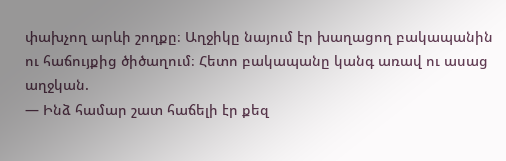փախչող արևի շողքը։ Աղջիկը նայում էր խաղացող բակապանին ու հաճույքից ծիծաղում։ Հետո բակապանը կանգ առավ ու ասաց աղջկան.
— Ինձ համար շատ հաճելի էր քեզ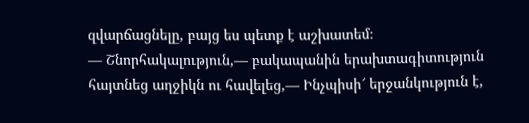զվարճացնելը, բայց ես պետք է աշխատեմ։
— Շնորհակալություն,— բակապանին երախտագիտություն հայտնեց աղջիկն ու հավելեց,— Ինչպիսի՜ երջանկություն է,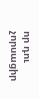որ դու չորսացիր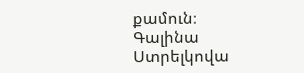քամուն։
Գալինա Ստրելկովա